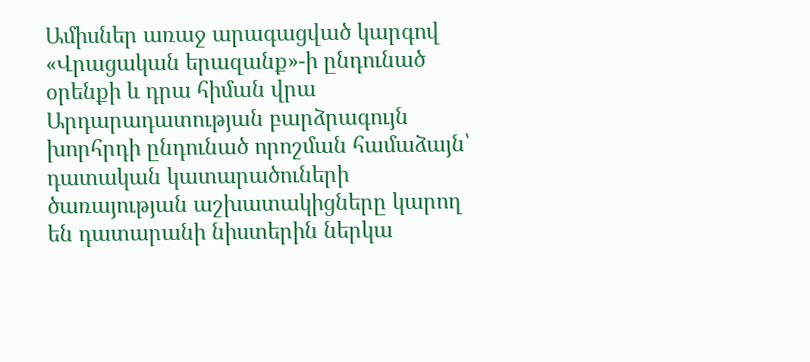Ամիսներ առաջ արագացված կարգով «Վրացական երազանք»-ի ընդունած օրենքի և դրա հիման վրա Արդարադատության բարձրագույն խորհրդի ընդունած որոշման համաձայն՝ դատական կատարածուների ծառայության աշխատակիցները կարող են դատարանի նիստերին ներկա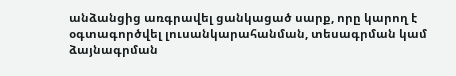անձանցից առգրավել ցանկացած սարք, որը կարող է օգտագործվել լուսանկարահանման, տեսագրման կամ ձայնագրման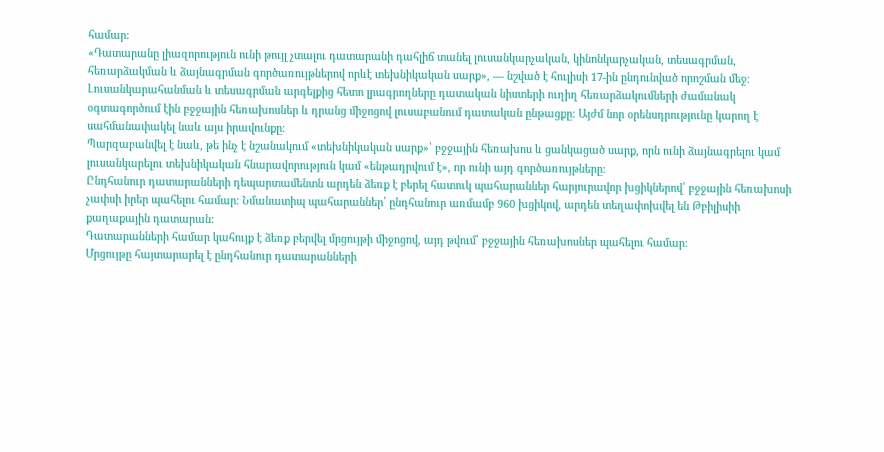համար։
«Դատարանը լիազորություն ունի թույլ չտալու դատարանի դահլիճ տանել լուսանկարչական, կինոնկարչական, տեսագրման, հեռարձակման և ձայնագրման գործառույթներով որևէ տեխնիկական սարք», — նշված է հուլիսի 17-ին ընդունված որոշման մեջ։
Լուսանկարահանման և տեսագրման արգելքից հետո լրագրողները դատական նիստերի ուղիղ հեռարձակումների ժամանակ օգտագործում էին բջջային հեռախոսներ և դրանց միջոցով լուսաբանում դատական ընթացքը։ Այժմ նոր օրենսդրությունը կարող է սահմանափակել նաև այս իրավունքը։
Պարզաբանվել է նաև, թե ինչ է նշանակում «տեխնիկական սարք»՝ բջջային հեռախոս և ցանկացած սարք, որն ունի ձայնագրելու կամ լուսանկարելու տեխնիկական հնարավորություն կամ «ենթադրվում է», որ ունի այդ գործառույթները։
Ընդհանուր դատարանների դեպարտամենտն արդեն ձեռք է բերել հատուկ պահարաններ հարյուրավոր խցիկներով՝ բջջային հեռախոսի չափսի իրեր պահելու համար։ Նմանատիպ պահարաններ՝ ընդհանուր առմամբ 960 խցիկով, արդեն տեղափոխվել են Թբիլիսիի քաղաքային դատարան:
Դատարանների համար կահույք է ձեռք բերվել մրցույթի միջոցով, այդ թվում՝ բջջային հեռախոսներ պահելու համար։
Մրցույթը հայտարարել է ընդհանուր դատարանների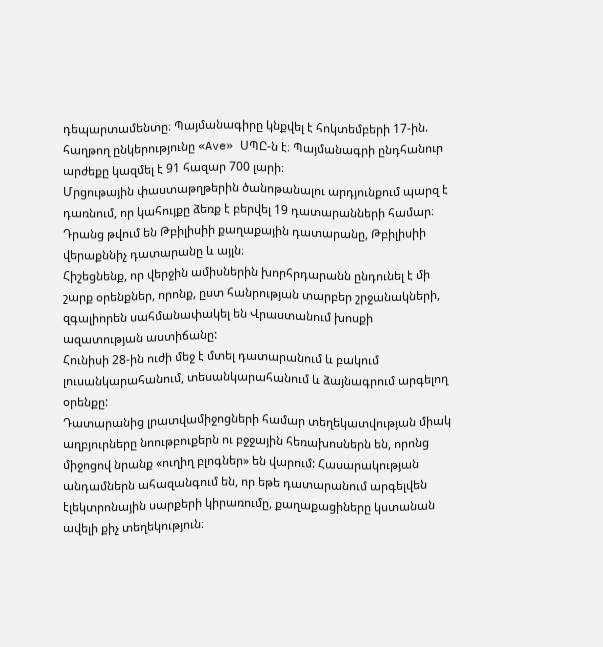դեպարտամենտը։ Պայմանագիրը կնքվել է հոկտեմբերի 17-ին. հաղթող ընկերությունը «Ave» ՍՊԸ-ն է։ Պայմանագրի ընդհանուր արժեքը կազմել է 91 հազար 700 լարի։
Մրցութային փաստաթղթերին ծանոթանալու արդյունքում պարզ է դառնում, որ կահույքը ձեռք է բերվել 19 դատարանների համար։ Դրանց թվում են Թբիլիսիի քաղաքային դատարանը, Թբիլիսիի վերաքննիչ դատարանը և այլն։
Հիշեցնենք, որ վերջին ամիսներին խորհրդարանն ընդունել է մի շարք օրենքներ, որոնք, ըստ հանրության տարբեր շրջանակների, զգալիորեն սահմանափակել են Վրաստանում խոսքի ազատության աստիճանը:
Հունիսի 28-ին ուժի մեջ է մտել դատարանում և բակում լուսանկարահանում, տեսանկարահանում և ձայնագրում արգելող օրենքը:
Դատարանից լրատվամիջոցների համար տեղեկատվության միակ աղբյուրները նոութբուքերն ու բջջային հեռախոսներն են, որոնց միջոցով նրանք «ուղիղ բլոգներ» են վարում: Հասարակության անդամներն ահազանգում են, որ եթե դատարանում արգելվեն էլեկտրոնային սարքերի կիրառումը, քաղաքացիները կստանան ավելի քիչ տեղեկություն։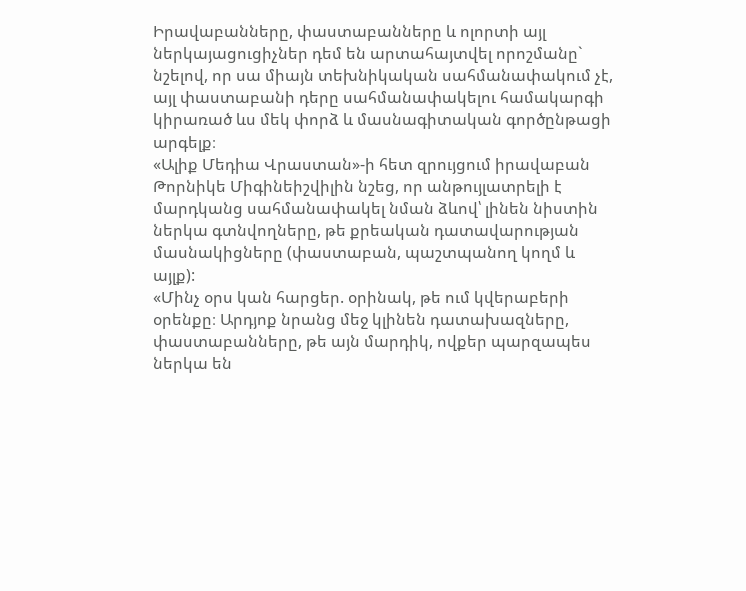Իրավաբանները, փաստաբանները և ոլորտի այլ ներկայացուցիչներ դեմ են արտահայտվել որոշմանը` նշելով, որ սա միայն տեխնիկական սահմանափակում չէ, այլ փաստաբանի դերը սահմանափակելու համակարգի կիրառած ևս մեկ փորձ և մասնագիտական գործընթացի արգելք։
«Ալիք Մեդիա Վրաստան»-ի հետ զրույցում իրավաբան Թորնիկե Միգինեիշվիլին նշեց, որ անթույլատրելի է մարդկանց սահմանափակել նման ձևով՝ լինեն նիստին ներկա գտնվողները, թե քրեական դատավարության մասնակիցները (փաստաբան, պաշտպանող կողմ և այլք):
«Մինչ օրս կան հարցեր. օրինակ, թե ում կվերաբերի օրենքը։ Արդյոք նրանց մեջ կլինեն դատախազները, փաստաբանները, թե այն մարդիկ, ովքեր պարզապես ներկա են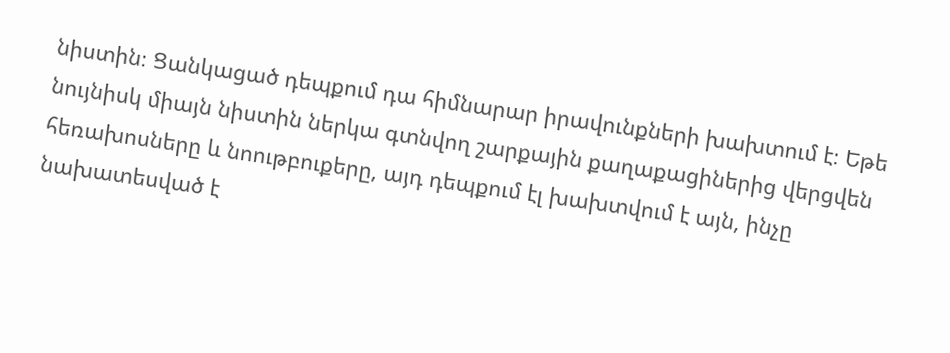նիստին։ Ցանկացած դեպքում դա հիմնարար իրավունքների խախտում է։ Եթե նույնիսկ միայն նիստին ներկա գտնվող շարքային քաղաքացիներից վերցվեն հեռախոսները և նոութբուքերը, այդ դեպքում էլ խախտվում է այն, ինչը նախատեսված է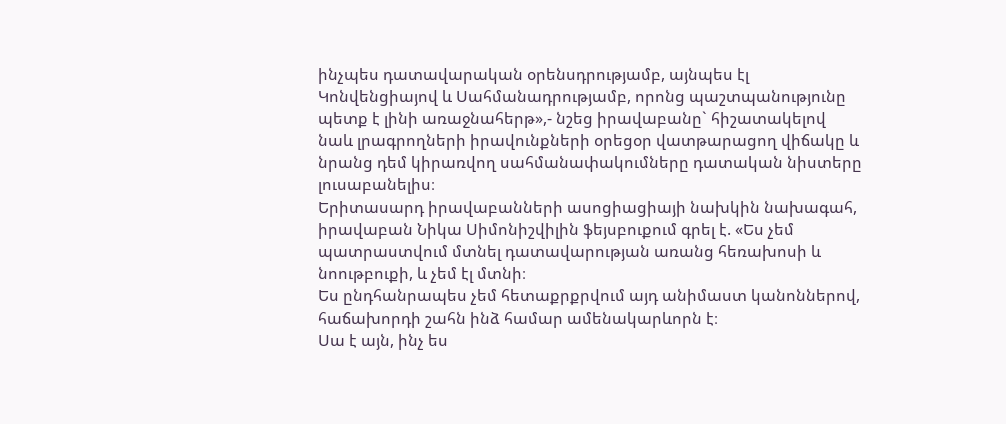ինչպես դատավարական օրենսդրությամբ, այնպես էլ Կոնվենցիայով և Սահմանադրությամբ, որոնց պաշտպանությունը պետք է լինի առաջնահերթ»,- նշեց իրավաբանը` հիշատակելով նաև լրագրողների իրավունքների օրեցօր վատթարացող վիճակը և նրանց դեմ կիրառվող սահմանափակումները դատական նիստերը լուսաբանելիս։
Երիտասարդ իրավաբանների ասոցիացիայի նախկին նախագահ, իրավաբան Նիկա Սիմոնիշվիլին ֆեյսբուքում գրել է. «Ես չեմ պատրաստվում մտնել դատավարության առանց հեռախոսի և նոութբուքի, և չեմ էլ մտնի։
Ես ընդհանրապես չեմ հետաքրքրվում այդ անիմաստ կանոններով, հաճախորդի շահն ինձ համար ամենակարևորն է։
Սա է այն, ինչ ես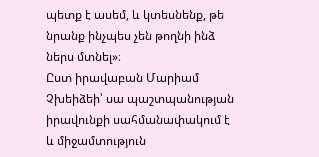պետք է ասեմ, և կտեսնենք, թե նրանք ինչպես չեն թողնի ինձ ներս մտնել»։
Ըստ իրավաբան Մարիամ Չխեիձեի՝ սա պաշտպանության իրավունքի սահմանափակում է և միջամտություն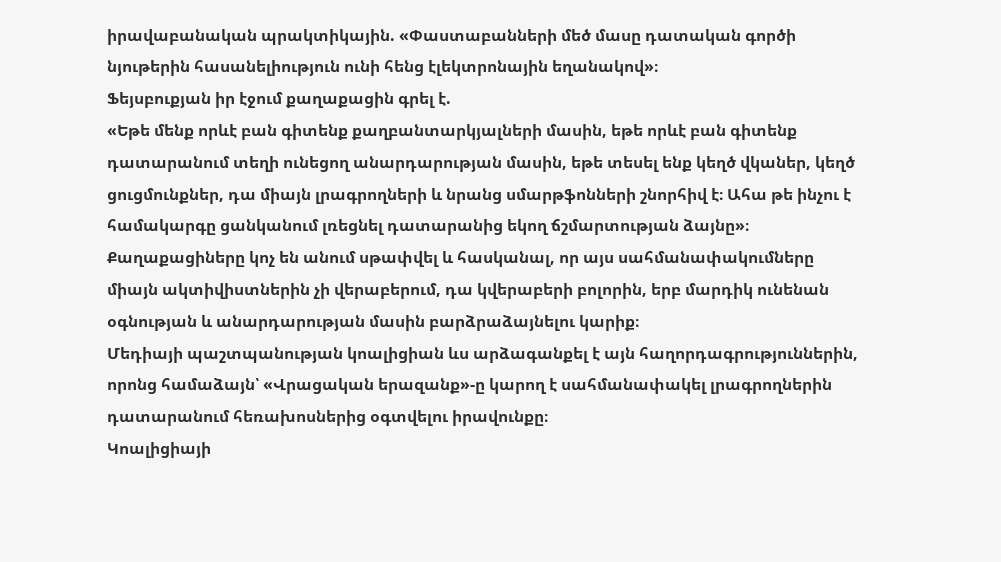իրավաբանական պրակտիկային. «Փաստաբանների մեծ մասը դատական գործի նյութերին հասանելիություն ունի հենց էլեկտրոնային եղանակով»։
Ֆեյսբուքյան իր էջում քաղաքացին գրել է.
«Եթե մենք որևէ բան գիտենք քաղբանտարկյալների մասին, եթե որևէ բան գիտենք դատարանում տեղի ունեցող անարդարության մասին, եթե տեսել ենք կեղծ վկաներ, կեղծ ցուցմունքներ, դա միայն լրագրողների և նրանց սմարթֆոնների շնորհիվ է։ Ահա թե ինչու է համակարգը ցանկանում լռեցնել դատարանից եկող ճշմարտության ձայնը»։
Քաղաքացիները կոչ են անում սթափվել և հասկանալ, որ այս սահմանափակումները միայն ակտիվիստներին չի վերաբերում, դա կվերաբերի բոլորին, երբ մարդիկ ունենան օգնության և անարդարության մասին բարձրաձայնելու կարիք։
Մեդիայի պաշտպանության կոալիցիան ևս արձագանքել է այն հաղորդագրություններին, որոնց համաձայն՝ «Վրացական երազանք»-ը կարող է սահմանափակել լրագրողներին դատարանում հեռախոսներից օգտվելու իրավունքը։
Կոալիցիայի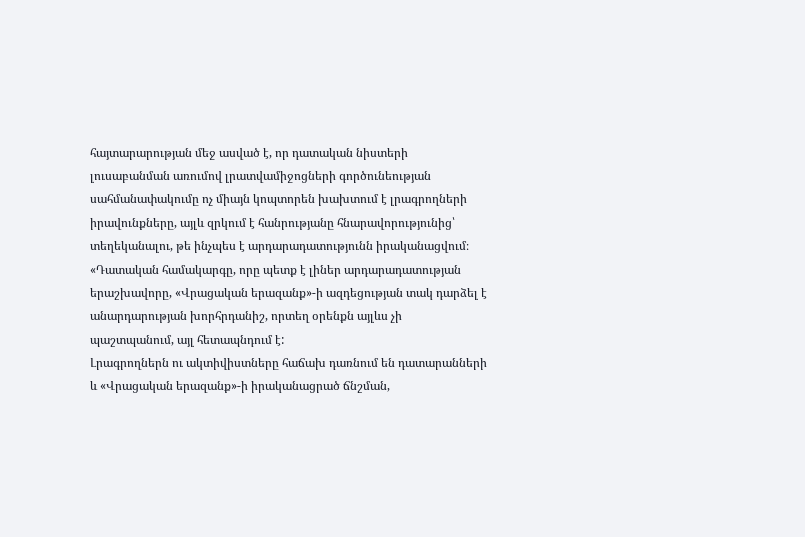հայտարարության մեջ ասված է, որ դատական նիստերի լուսաբանման առումով լրատվամիջոցների գործունեության սահմանափակումը ոչ միայն կոպտորեն խախտում է լրագրողների իրավունքները, այլև զրկում է հանրությանը հնարավորությունից՝ տեղեկանալու, թե ինչպես է արդարադատությունն իրականացվում։
«Դատական համակարգը, որը պետք է լիներ արդարադատության երաշխավորը, «Վրացական երազանք»-ի ազդեցության տակ դարձել է անարդարության խորհրդանիշ, որտեղ օրենքն այլևս չի պաշտպանում, այլ հետապնդում է:
Լրագրողներն ու ակտիվիստները հաճախ դառնում են դատարանների և «Վրացական երազանք»-ի իրականացրած ճնշման,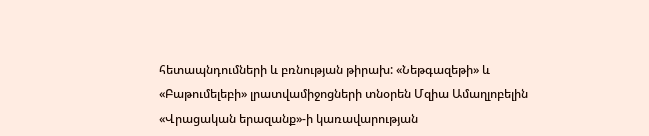հետապնդումների և բռնության թիրախ: «Նեթգազեթի» և «Բաթումելեբի» լրատվամիջոցների տնօրեն Մզիա Ամաղլոբելին «Վրացական երազանք»-ի կառավարության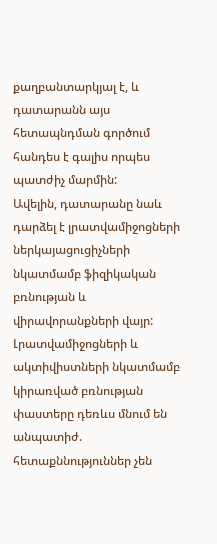քաղբանտարկյալ է, և դատարանն այս հետապնդման գործում հանդես է գալիս որպես պատժիչ մարմին:
Ավելին, դատարանը նաև դարձել է լրատվամիջոցների ներկայացուցիչների նկատմամբ ֆիզիկական բռնության և վիրավորանքների վայր: Լրատվամիջոցների և ակտիվիստների նկատմամբ կիրառված բռնության փաստերը դեռևս մնում են անպատիժ. հետաքննություններ չեն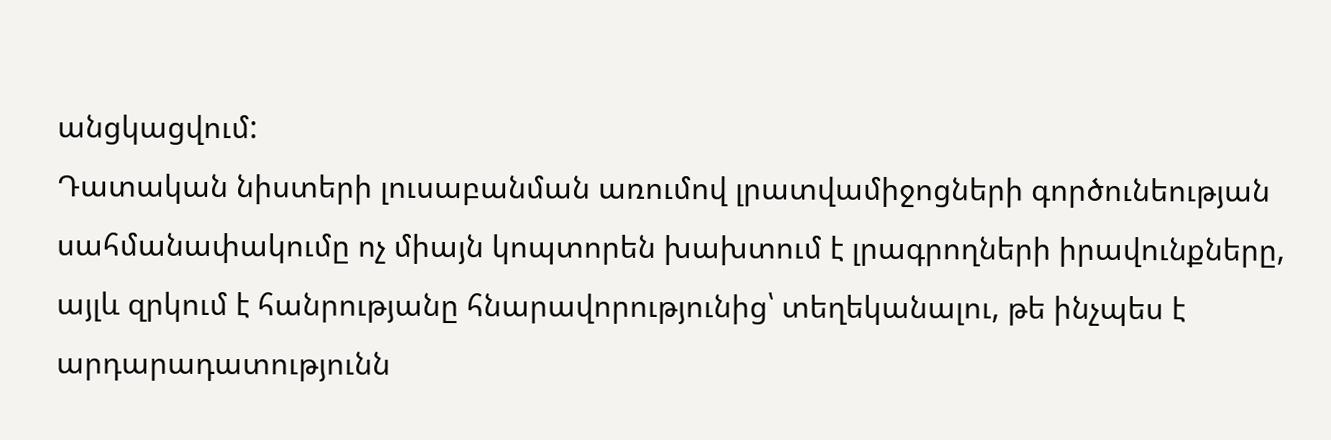անցկացվում:
Դատական նիստերի լուսաբանման առումով լրատվամիջոցների գործունեության սահմանափակումը ոչ միայն կոպտորեն խախտում է լրագրողների իրավունքները, այլև զրկում է հանրությանը հնարավորությունից՝ տեղեկանալու, թե ինչպես է արդարադատությունն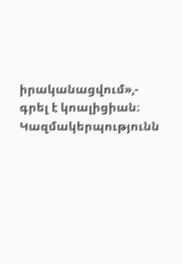իրականացվում»,- գրել է կոալիցիան։
Կազմակերպությունն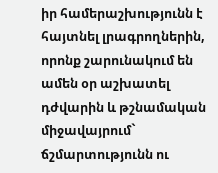իր համերաշխությունն է հայտնել լրագրողներին, որոնք շարունակում են ամեն օր աշխատել դժվարին և թշնամական միջավայրում` ճշմարտությունն ու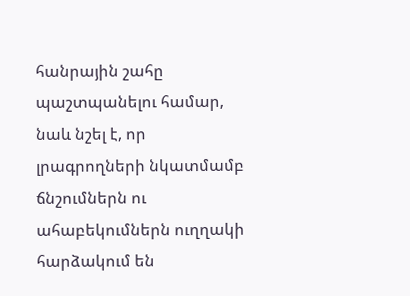հանրային շահը պաշտպանելու համար, նաև նշել է, որ լրագրողների նկատմամբ ճնշումներն ու ահաբեկումներն ուղղակի հարձակում են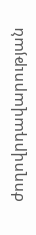ժողովրդավարության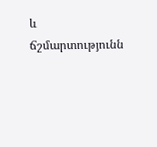և ճշմարտությունն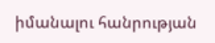իմանալու հանրության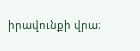իրավունքի վրա։